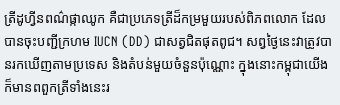ត្រីដូហ្វីនពណ៌ផ្កាឈូក គឺជាប្រភេទត្រីដ៏កម្រមួយរបស់ពិភពលោក ដែលបានចុះបញ្ជីក្រហម IUCN (DD) ជាសត្វជិតផុតពូជ។ សព្វថ្ងៃនេះវាត្រូវបានរកឃើញតាមប្រទេស និងតំបន់មួយចំនួនប៉ុណ្ណោះ ក្នុងនោះកម្ពុជាយើងក៏មានពពួកត្រីទាំងនេះរ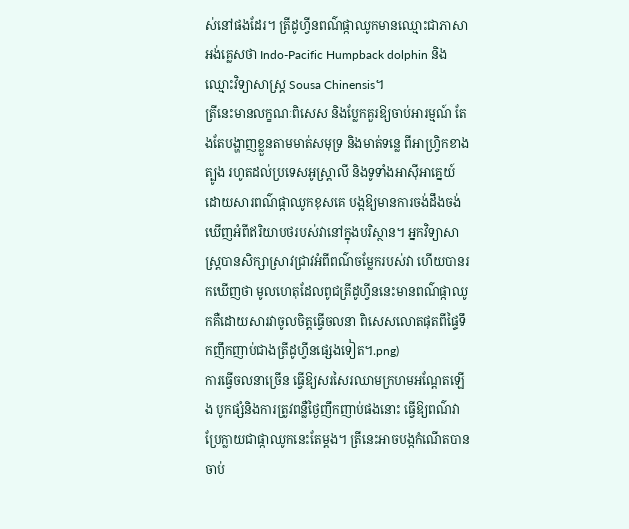ស់នៅផងដែរ។ ត្រីដូហ្វីនពណ៌ផ្កាឈូកមានឈ្មោះជាភាសាអង់គ្លេសថា Indo-Pacific Humpback dolphin និងឈ្មោះវិទ្យាសាស្ត្រ Sousa Chinensis។
ត្រីនេះមានលក្ខណៈពិសេស និងប្លែកគួរឱ្យចាប់អារម្មណ៍ តែងតែបង្ហាញខ្លួនតាមមាត់សមុទ្រ និងមាត់ទន្លេ ពីអាហ្វ្រិកខាងត្បូង រហូតដល់ប្រទេសអូស្ត្រាលី និងទូទាំងអាស៊ីអាគ្នេយ៍ ដោយសារពណ៌ផ្កាឈូកខុសគេ បង្កឱ្យមានការចង់ដឹងចង់ឃើញអំពីឥរិយាបថរបស់វានៅក្នុងបរិស្ថាន។ អ្នកវិទ្យាសាស្ត្របានសិក្សាស្រាវជ្រាវអំពីពណ៌ចម្លែករបស់វា ហើយបានរកឃើញថា មូលហេតុដែលពូជត្រីដូហ្វីននេះមានពណ៌ផ្កាឈូកគឺដោយសារវាចូលចិត្តធ្វើចលនា ពិសេសលោតផុតពីផ្ទៃទឹកញឹកញាប់ជាងត្រីដូហ្វីនផ្សេងទៀត។.png)
ការធ្វើចលនាច្រើន ធ្វើឱ្យសរសៃរឈាមក្រហមអណ្តែតឡើង បូកផ្សំនិងការត្រូវពន្លឺថ្ងៃញឹកញាប់ផងនោះ ធ្វើឱ្យពណ៌វាប្រែក្លាយជាផ្កាឈូកនេះតែម្តង។ ត្រីនេះអាចបង្កកំណើតបានចាប់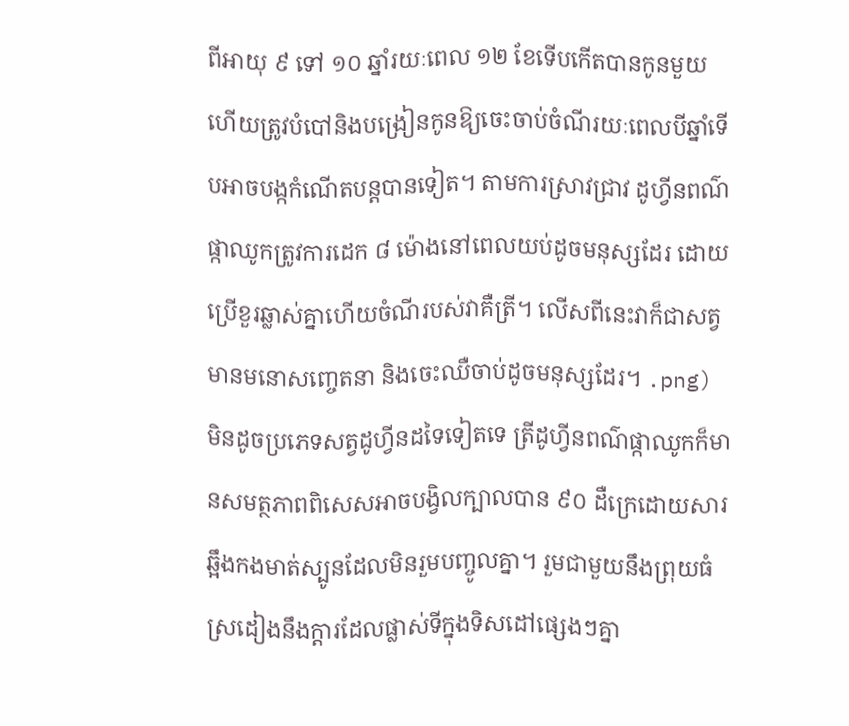ពីអាយុ ៩ ទៅ ១០ ឆ្នាំរយៈពេល ១២ ខែទើបកើតបានកូនមួយ ហើយត្រូវបំបៅនិងបង្រៀនកូនឱ្យចេះចាប់ចំណីរយៈពេលបីឆ្នាំទើបអាចបង្កកំណើតបន្តបានទៀត។ តាមការស្រាវជ្រាវ ដូហ្វីនពណ៌ផ្កាឈូកត្រូវការដេក ៨ ម៉ោងនៅពេលយប់ដូចមនុស្សដែរ ដោយប្រើខួរឆ្លាស់គ្នាហើយចំណីរបស់វាគឺត្រី។ លើសពីនេះវាក៏ជាសត្វមានមនោសញ្ចេតនា និងចេះឈឺចាប់ដូចមនុស្សដែរ។ .png)
មិនដូចប្រភេទសត្វដូហ្វីនដទៃទៀតទេ ត្រីដូហ្វីនពណ៌ផ្កាឈូកក៏មានសមត្ថភាពពិសេសអាចបង្វិលក្បាលបាន ៩០ ដឺក្រេដោយសារឆ្អឹងកងមាត់ស្បូនដែលមិនរួមបញ្ចូលគ្នា។ រួមជាមួយនឹងព្រុយធំស្រដៀងនឹងក្តារដែលផ្លាស់ទីក្នុងទិសដៅផ្សេងៗគ្នា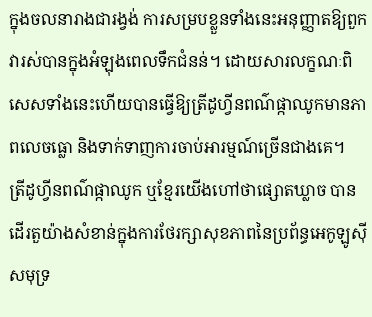ក្នុងចលនារាងជារង្វង់ ការសម្របខ្លួនទាំងនេះអនុញ្ញាតឱ្យពួកវារស់បានក្នុងអំឡុងពេលទឹកជំនន់។ ដោយសារលក្ខណៈពិសេសទាំងនេះហើយបានធ្វើឱ្យត្រីដូហ្វីនពណ៌ផ្កាឈូកមានភាពលេចធ្លោ និងទាក់ទាញការចាប់អារម្មណ៍ច្រើនជាងគេ។
ត្រីដូហ្វីនពណ៌ផ្កាឈូក ឬខ្មែរយើងហៅថាផ្សោតឃ្លាច បានដើរតួយ៉ាងសំខាន់ក្នុងការថែរក្សាសុខភាពនៃប្រព័ន្ធអេកូឡូស៊ីសមុទ្រ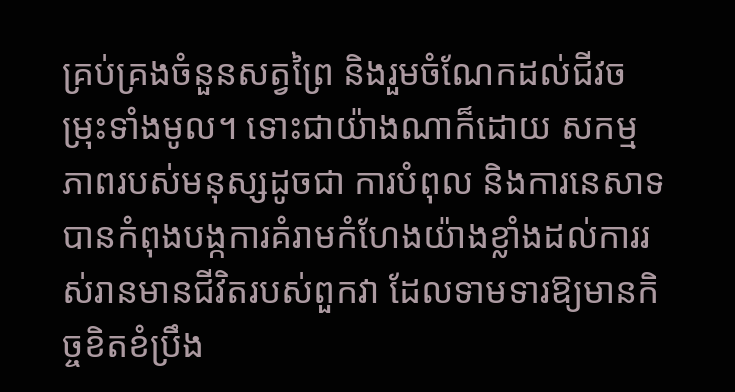គ្រប់គ្រងចំនួនសត្វព្រៃ និងរួមចំណែកដល់ជីវចម្រុះទាំងមូល។ ទោះជាយ៉ាងណាក៏ដោយ សកម្មភាពរបស់មនុស្សដូចជា ការបំពុល និងការនេសាទ បានកំពុងបង្កការគំរាមកំហែងយ៉ាងខ្លាំងដល់ការរស់រានមានជីវិតរបស់ពួកវា ដែលទាមទារឱ្យមានកិច្ចខិតខំប្រឹង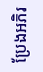ប្រែងអភិរ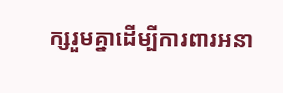ក្សរួមគ្នាដើម្បីការពារអនា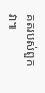គតរបស់ពួកវា៕